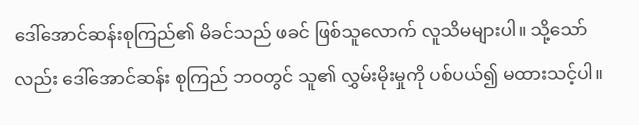ဒေါ်အောင်ဆန်းစုကြည်၏ မိခင်သည် ဖခင် ဖြစ်သူလောက် လူသိမများပါ။ သို့သော်လည်း ဒေါ်အောင်ဆန်း စုကြည် ဘဝတွင် သူ၏ လွှမ်းမိုးမှုကို ပစ်ပယ်၍ မထားသင့်ပါ။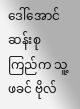ဒေါ်အောင်ဆန်းစုကြည်က သူ့ဖခင် ဗိုလ်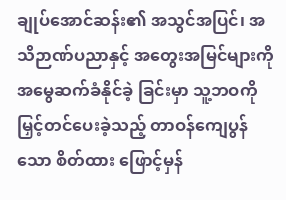ချုပ်အောင်ဆန်း၏ အသွင်အပြင်၊ အသိဉာဏ်ပညာနှင့် အတွေးအမြင်များကို အမွေဆက်ခံနိုင်ခဲ့ ခြင်းမှာ သူ့ဘဝကို မြှင့်တင်ပေးခဲ့သည့် တာဝန်ကျေပွန်သော စိတ်ထား ဖြောင့်မှန်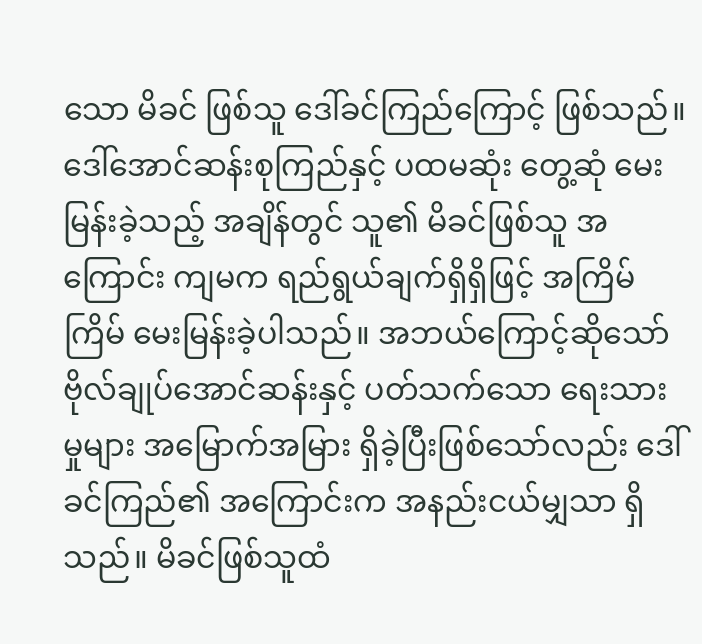သော မိခင် ဖြစ်သူ ဒေါ်ခင်ကြည်ကြောင့် ဖြစ်သည်။
ဒေါ်အောင်ဆန်းစုကြည်နှင့် ပထမဆုံး တွေ့ဆုံ မေးမြန်းခဲ့သည့် အချိန်တွင် သူ၏ မိခင်ဖြစ်သူ အကြောင်း ကျမက ရည်ရွယ်ချက်ရှိရှိဖြင့် အကြိမ် ကြိမ် မေးမြန်းခဲ့ပါသည်။ အဘယ်ကြောင့်ဆိုသော် ဗိုလ်ချုပ်အောင်ဆန်းနှင့် ပတ်သက်သော ရေးသား မှုများ အမြောက်အမြား ရှိခဲ့ပြီးဖြစ်သော်လည်း ဒေါ်ခင်ကြည်၏ အကြောင်းက အနည်းငယ်မျှသာ ရှိသည်။ မိခင်ဖြစ်သူထံ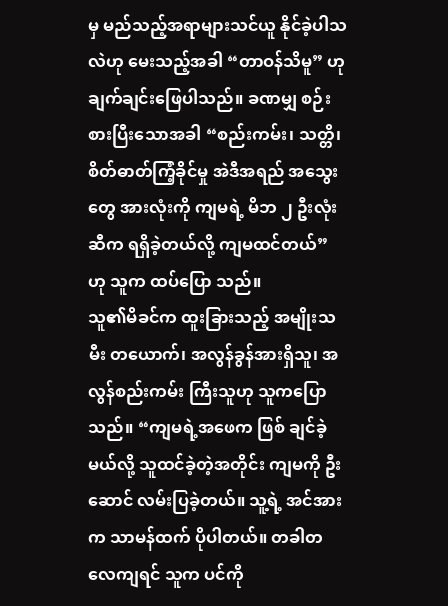မှ မည်သည့်အရာများသင်ယူ နိုင်ခဲ့ပါသလဲဟု မေးသည့်အခါ “တာဝန်သိမူ” ဟု ချက်ချင်းဖြေပါသည်။ ခဏမျှ စဉ်းစားပြီးသောအခါ “စည်းကမ်း၊ သတ္တိ၊ စိတ်ဓာတ်ကြံ့ခိုင်မှု အဲဒီအရည် အသွေးတွေ အားလုံးကို ကျမရဲ့ မိဘ ၂ ဦးလုံးဆီက ရရှိခဲ့တယ်လို့ ကျမထင်တယ်” ဟု သူက ထပ်ပြော သည်။
သူ၏မိခင်က ထူးခြားသည့် အမျိုးသမီး တယောက်၊ အလွန်ခွန်အားရှိသူ၊ အလွန်စည်းကမ်း ကြီးသူဟု သူကပြောသည်။ “ကျမရဲ့အဖေက ဖြစ် ချင်ခဲ့မယ်လို့ သူထင်ခဲ့တဲ့အတိုင်း ကျမကို ဦးဆောင် လမ်းပြခဲ့တယ်။ သူ့ရဲ့ အင်အားက သာမန်ထက် ပိုပါတယ်။ တခါတလေကျရင် သူက ပင်ကို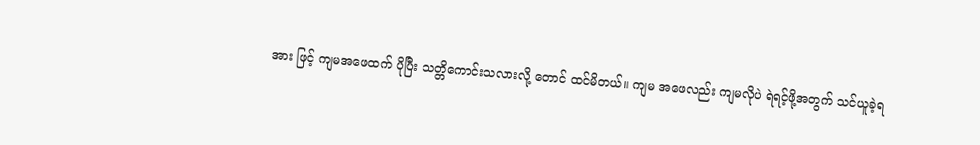အား ဖြင့် ကျမအဖေထက် ပိုပြီး သတ္တိကောင်းသလားလို့ တောင် ထင်မိတယ်။ ကျမ အဖေလည်း ကျမလိုပဲ ရဲရင့်ဖို့အတွက် သင်ယူခဲ့ရ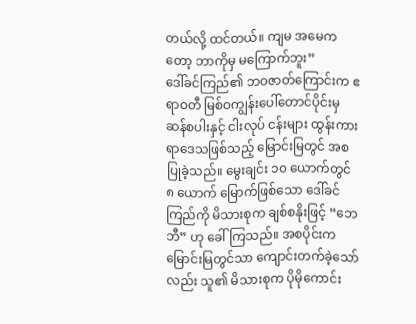တယ်လို့ ထင်တယ်။ ကျမ အမေကတော့ ဘာကိုမှ မကြောက်ဘူး”
ဒေါ်ခင်ကြည်၏ ဘဝဇာတ်ကြောင်းက ဧရာဝတီ မြစ်ဝကျွန်းပေါ်တောင်ပိုင်းမှ ဆန်စပါးနှင့် ငါးလုပ် ငန်းများ ထွန်းကားရာဒေသဖြစ်သည့် မြောင်းမြတွင် အစပြုခဲ့သည်။ မွေးချင်း ၁၀ ယောက်တွင် ၈ ယောက် မြောက်ဖြစ်သော ဒေါ်ခင်ကြည်ကို မိသားစုက ချစ်စနိုးဖြင့် “ဘေဘီ” ဟု ခေါ်ကြသည်။ အစပိုင်းက မြောင်းမြတွင်သာ ကျောင်းတက်ခဲ့သော်လည်း သူ၏ မိသားစုက ပိုမိုကောင်း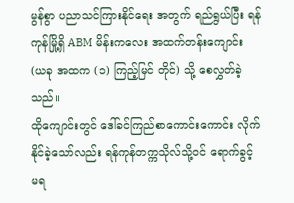မွန်စွာ ပညာသင်ကြားနိုင်ရေး အတွက် ရည်ရွယ်ပြီး ရန်ကုန်မြို့ရှိ ABM မိန်းကလေး အထက်တန်းကျောင်း (ယခု အထက (၁) ကြည့်မြင် တိုင်) သို့ စေလွှတ်ခဲ့သည်။
ထိုကျောင်းတွင် ဒေါ်ခင်ကြည်စာကောင်းကောင်း လိုက်နိုင်ခဲ့သော်လည်း ရန်ကုန်တက္ကသိုလ်သို့ဝင် ရောက်ခွင့် မရ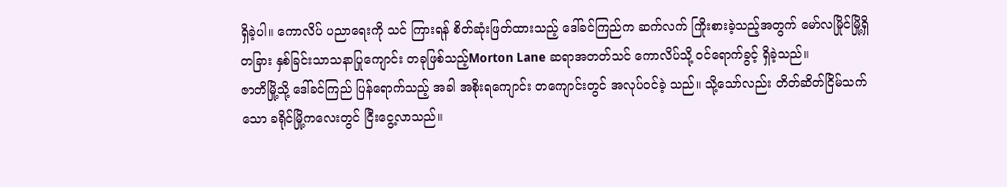ရှိခဲ့ပါ။ ကောလိပ် ပညာရေးကို သင် ကြားရန် စိတ်ဆုံးဖြတ်ထားသည့် ဒေါ်ခင်ကြည်က ဆက်လက် ကြိုးစားခဲ့သည့်အတွက် မော်လမြိုင်မြို့ရှိ တခြား နှစ်ခြင်းသာသနာပြုကျောင်း တခုဖြစ်သည့်Morton Lane ဆရာအတတ်သင် ကောလိပ်သို့ ဝင်ရောက်ခွင့် ရှိခဲ့သည်။
ဇာတိမြို့သို့ ဒေါ်ခင်ကြည် ပြန်ရောက်သည့် အခါ အစိုးရကျောင်း တကျောင်းတွင် အလုပ်ဝင်ခဲ့ သည်။ သို့သော်လည်း တိတ်ဆိတ်ငြိမ်သက်သော ခရိုင်မြို့ကလေးတွင် ငြီးငွေ့လာသည်။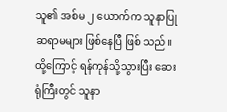သူ၏ အစ်မ ၂ ယောက်က သူနာပြုဆရာမများ ဖြစ်နေပြီ ဖြစ် သည်။ ထို့ကြောင့် ရန်ကုန်သို့သွားပြီး ဆေးရုံကြီးတွင် သူနာ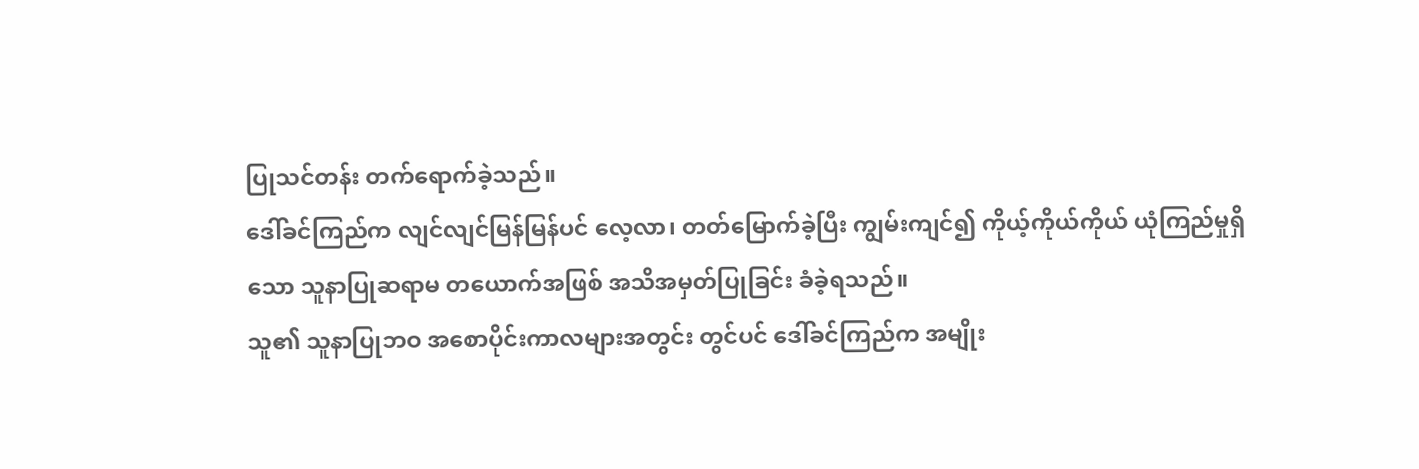ပြုသင်တန်း တက်ရောက်ခဲ့သည်။
ဒေါ်ခင်ကြည်က လျင်လျင်မြန်မြန်ပင် လေ့လာ၊ တတ်မြောက်ခဲ့ပြီး ကျွမ်းကျင်၍ ကိုယ့်ကိုယ်ကိုယ် ယုံကြည်မှုရှိသော သူနာပြုဆရာမ တယောက်အဖြစ် အသိအမှတ်ပြုခြင်း ခံခဲ့ရသည်။
သူ၏ သူနာပြုဘဝ အစောပိုင်းကာလများအတွင်း တွင်ပင် ဒေါ်ခင်ကြည်က အမျိုး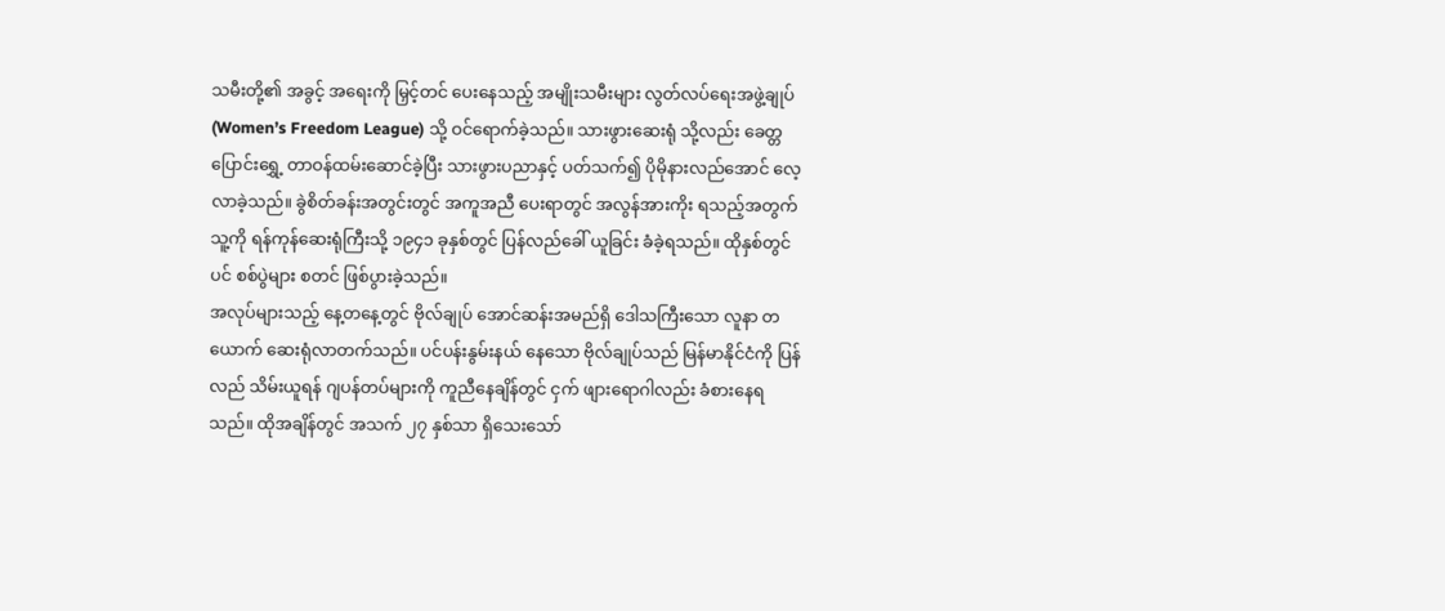သမီးတို့၏ အခွင့် အရေးကို မြှင့်တင် ပေးနေသည့် အမျိုးသမီးများ လွတ်လပ်ရေးအဖွဲ့ချုပ် (Women’s Freedom League) သို့ ဝင်ရောက်ခဲ့သည်။ သားဖွားဆေးရုံ သို့လည်း ခေတ္တပြောင်းရွှေ့ တာဝန်ထမ်းဆောင်ခဲ့ပြီး သားဖွားပညာနှင့် ပတ်သက်၍ ပိုမိုနားလည်အောင် လေ့လာခဲ့သည်။ ခွဲစိတ်ခန်းအတွင်းတွင် အကူအညီ ပေးရာတွင် အလွန်အားကိုး ရသည့်အတွက် သူ့ကို ရန်ကုန်ဆေးရုံကြီးသို့ ၁၉၄၁ ခုနှစ်တွင် ပြန်လည်ခေါ် ယူခြင်း ခံခဲ့ရသည်။ ထိုနှစ်တွင်ပင် စစ်ပွဲများ စတင် ဖြစ်ပွားခဲ့သည်။
အလုပ်များသည့် နေ့တနေ့တွင် ဗိုလ်ချုပ် အောင်ဆန်းအမည်ရှိ ဒေါသကြီးသော လူနာ တယောက် ဆေးရုံလာတက်သည်။ ပင်ပန်းနွမ်းနယ် နေသော ဗိုလ်ချုပ်သည် မြန်မာနိုင်ငံကို ပြန်လည် သိမ်းယူရန် ဂျပန်တပ်များကို ကူညီနေချိန်တွင် ငှက် ဖျားရောဂါလည်း ခံစားနေရသည်။ ထိုအချိန်တွင် အသက် ၂၇ နှစ်သာ ရှိသေးသော်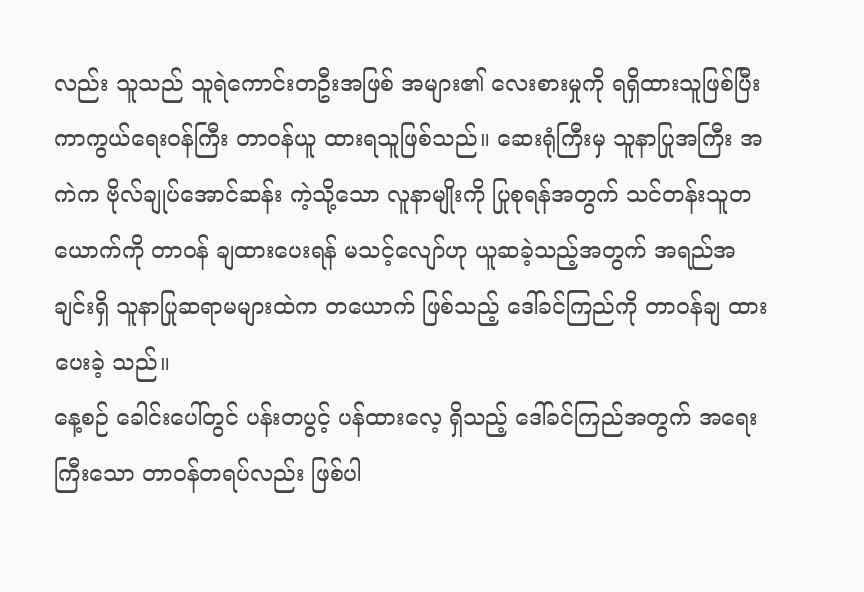လည်း သူသည် သူရဲကောင်းတဦးအဖြစ် အများ၏ လေးစားမှုကို ရရှိထားသူဖြစ်ပြီး ကာကွယ်ရေးဝန်ကြီး တာဝန်ယူ ထားရသူဖြစ်သည်။ ဆေးရုံကြီးမှ သူနာပြုအကြီး အကဲက ဗိုလ်ချုပ်အောင်ဆန်း ကဲ့သို့သော လူနာမျိုးကို ပြုစုရန်အတွက် သင်တန်းသူတယောက်ကို တာဝန် ချထားပေးရန် မသင့်လျော်ဟု ယူဆခဲ့သည့်အတွက် အရည်အချင်းရှိ သူနာပြုဆရာမများထဲက တယောက် ဖြစ်သည့် ဒေါ်ခင်ကြည်ကို တာဝန်ချ ထားပေးခဲ့ သည်။
နေ့စဉ် ခေါင်းပေါ်တွင် ပန်းတပွင့် ပန်ထားလေ့ ရှိသည့် ဒေါ်ခင်ကြည်အတွက် အရေးကြီးသော တာဝန်တရပ်လည်း ဖြစ်ပါ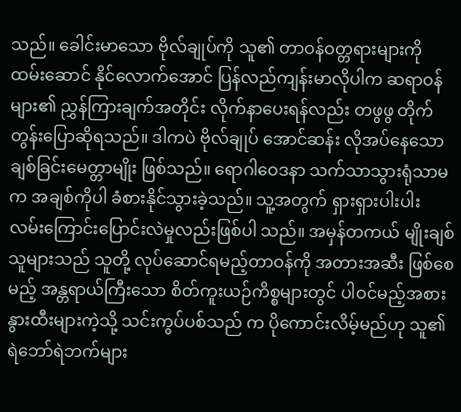သည်။ ခေါင်းမာသော ဗိုလ်ချုပ်ကို သူ၏ တာဝန်ဝတ္တရားများကို ထမ်းဆောင် နိုင်လောက်အောင် ပြန်လည်ကျန်းမာလိုပါက ဆရာဝန် များ၏ ညွှန်ကြားချက်အတိုင်း လိုက်နာပေးရန်လည်း တဖွဖွ တိုက်တွန်းပြောဆိုရသည်။ ဒါကပဲ ဗိုလ်ချုပ် အောင်ဆန်း လိုအပ်နေသော ချစ်ခြင်းမေတ္တာမျိုး ဖြစ်သည်။ ရောဂါဝေဒနာ သက်သာသွားရုံသာမက အချစ်ကိုပါ ခံစားနိုင်သွားခဲ့သည်။ သူ့အတွက် ရှားရှားပါးပါး လမ်းကြောင်းပြောင်းလဲမှုလည်းဖြစ်ပါ သည်။ အမှန်တကယ် မျိုးချစ်သူများသည် သူတို့ လုပ်ဆောင်ရမည့်တာဝန်ကို အတားအဆီး ဖြစ်စေ မည့် အန္တရာယ်ကြီးသော စိတ်ကူးယဉ်ကိစ္စများတွင် ပါဝင်မည့်အစား နွားထီးများကဲ့သို့ သင်းကွပ်ပစ်သည် က ပိုကောင်းလိမ့်မည်ဟု သူ၏ ရဲဘော်ရဲဘက်များ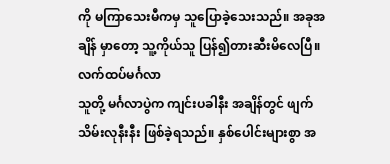ကို မကြာသေးမီကမှ သူပြောခဲ့သေးသည်။ အခုအချိန် မှာတော့ သူ့ကိုယ်သူ ပြန်၍တားဆီးမိလေပြီ။
လက်ထပ်မင်္ဂလာ
သူတို့ မင်္ဂလာပွဲက ကျင်းပခါနီး အချိန်တွင် ဖျက်သိမ်းလုနီးနီး ဖြစ်ခဲ့ရသည်။ နှစ်ပေါင်းများစွာ အ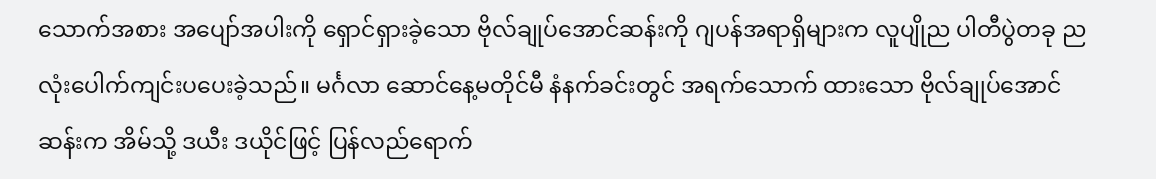သောက်အစား အပျော်အပါးကို ရှောင်ရှားခဲ့သော ဗိုလ်ချုပ်အောင်ဆန်းကို ဂျပန်အရာရှိများက လူပျိုည ပါတီပွဲတခု ညလုံးပေါက်ကျင်းပပေးခဲ့သည်။ မင်္ဂလာ ဆောင်နေ့မတိုင်မီ နံနက်ခင်းတွင် အရက်သောက် ထားသော ဗိုလ်ချုပ်အောင်ဆန်းက အိမ်သို့ ဒယီး ဒယိုင်ဖြင့် ပြန်လည်ရောက်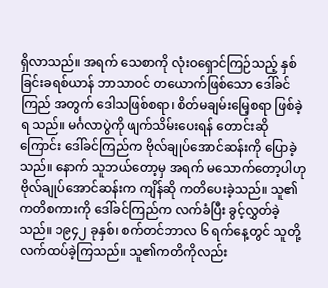ရှိလာသည်။ အရက် သေစာကို လုံးဝရှောင်ကြဉ်သည့် နှစ်ခြင်းခရစ်ယာန် ဘာသာဝင် တယောက်ဖြစ်သော ဒေါ်ခင်ကြည် အတွက် ဒေါသဖြစ်စရာ၊ စိတ်မချမ်းမြေ့စရာ ဖြစ်ခဲ့ရ သည်။ မင်္ဂလာပွဲကို ဖျက်သိမ်းပေးရန် တောင်းဆိုကြောင်း ဒေါ်ခင်ကြည်က ဗိုလ်ချုပ်အောင်ဆန်းကို ပြောခဲ့သည်။ နောက် သူဘယ်တော့မှ အရက် မသောက်တော့ပါဟု ဗိုလ်ချုပ်အောင်ဆန်းက ကျိန်ဆို ကတိပေးခဲ့သည်။ သူ၏ ကတိစကားကို ဒေါ်ခင်ကြည်က လက်ခံပြီး ခွင့်လွှတ်ခဲ့သည်။ ၁၉၄၂ ခုနှစ်၊ စက်တင်ဘာလ ၆ ရက်နေ့တွင် သူတို့ လက်ထပ်ခဲ့ကြသည်။ သူ၏ကတိကိုလည်း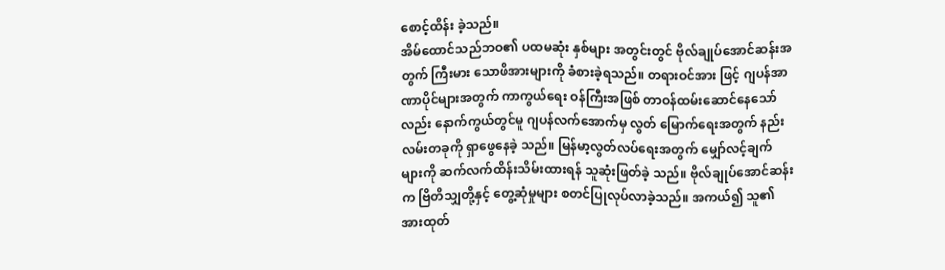စောင့်ထိန်း ခဲ့သည်။
အိမ်ထောင်သည်ဘဝ၏ ပထမဆုံး နှစ်များ အတွင်းတွင် ဗိုလ်ချုပ်အောင်ဆန်းအတွက် ကြီးမား သောဖိအားများကို ခံစားခဲ့ရသည်။ တရားဝင်အား ဖြင့် ဂျပန်အာဏာပိုင်များအတွက် ကာကွယ်ရေး ဝန်ကြီးအဖြစ် တာဝန်ထမ်းဆောင်နေသော်လည်း နောက်ကွယ်တွင်မူ ဂျပန်လက်အောက်မှ လွတ် မြောက်ရေးအတွက် နည်းလမ်းတခုကို ရှာဖွေနေခဲ့ သည်။ မြန်မာ့လွတ်လပ်ရေးအတွက် မျှော်လင့်ချက် များကို ဆက်လက်ထိန်းသိမ်းထားရန် သူဆုံးဖြတ်ခဲ့ သည်။ ဗိုလ်ချုပ်အောင်ဆန်းက ဗြိတိသျှတို့နှင့် တွေ့ဆုံမှုများ စတင်ပြုလုပ်လာခဲ့သည်။ အကယ်၍ သူ၏အားထုတ်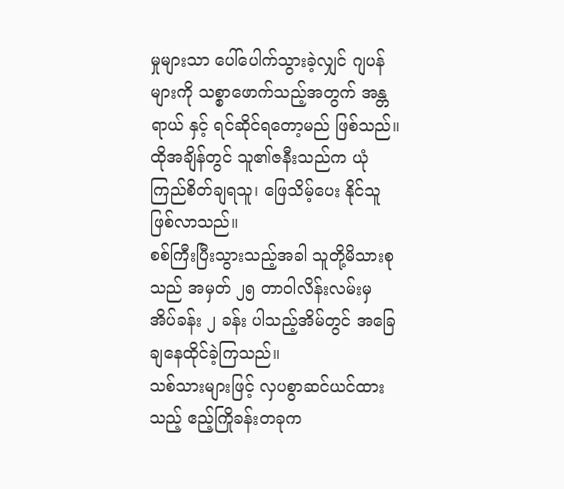မှုများသာ ပေါ်ပေါက်သွားခဲ့လျှင် ဂျပန်များကို သစ္စာဖောက်သည့်အတွက် အန္တရာယ် နှင့် ရင်ဆိုင်ရတော့မည် ဖြစ်သည်။ ထိုအချိန်တွင် သူ၏ဇနီးသည်က ယုံကြည်စိတ်ချရသူ၊ ဖြေသိမ့်ပေး နိုင်သူ ဖြစ်လာသည်။
စစ်ကြီးပြီးသွားသည့်အခါ သူတို့မိသားစုသည် အမှတ် ၂၅ တာဝါလိန်းလမ်းမှ အိပ်ခန်း ၂ ခန်း ပါသည့်အိမ်တွင် အခြေချနေထိုင်ခဲ့ကြသည်။
သစ်သားများဖြင့် လှပစွာဆင်ယင်ထားသည့် ဧည့်ကြိုခန်းတခုက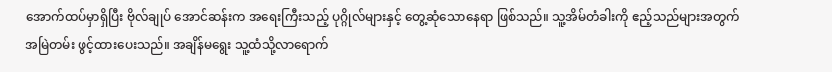အောက်ထပ်မှာရှိပြီး ဗိုလ်ချုပ် အောင်ဆန်းက အရေးကြီးသည့် ပုဂ္ဂိုလ်များနှင့် တွေ့ဆုံသောနေရာ ဖြစ်သည်။ သူ့အိမ်တံခါးကို ဧည့်သည်များအတွက် အမြဲတမ်း ဖွင့်ထားပေးသည်။ အချိန်မရွေး သူ့ထံသို့လာရောက်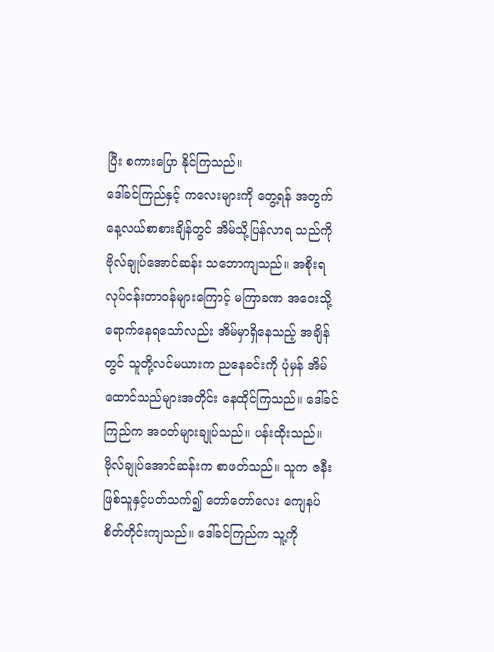ပြီး စကားပြော နိုင်ကြသည်။
ဒေါ်ခင်ကြည်နှင့် ကလေးများကို တွေ့ရန် အတွက် နေ့လယ်စာစားချိန်တွင် အိမ်သို့ပြန်လာရ သည်ကို ဗိုလ်ချုပ်အောင်ဆန်း သဘောကျသည်။ အစိုးရ လုပ်ငန်းတာဝန်များကြောင့် မကြာခဏ အဝေးသို့ ရောက်နေရသော်လည်း အိမ်မှာရှိနေသည့် အချိန်တွင် သူတို့လင်မယားက ညနေခင်းကို ပုံမှန် အိမ်ထောင်သည်များအတိုင်း နေထိုင်ကြသည်။ ဒေါ်ခင်ကြည်က အဝတ်များချုပ်သည်။ ပန်းထိုးသည်။ ဗိုလ်ချုပ်အောင်ဆန်းက စာဖတ်သည်။ သူက ဇနီးဖြစ်သူနှင့်ပတ်သက်၍ တော်တော်လေး ကျေနပ် စိတ်တိုင်းကျသည်။ ဒေါ်ခင်ကြည်က သူ့ကို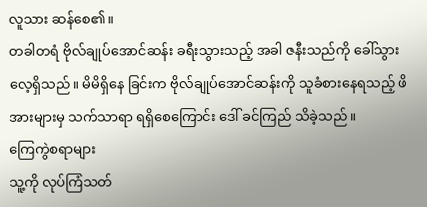လူသား ဆန်စေ၏။
တခါတရံ ဗိုလ်ချုပ်အောင်ဆန်း ခရီးသွားသည့် အခါ ဇနီးသည်ကို ခေါ်သွားလေ့ရှိသည်။ မိမိရှိနေ ခြင်းက ဗိုလ်ချုပ်အောင်ဆန်းကို သူခံစားနေရသည့် ဖိအားများမှ သက်သာရာ ရရှိစေကြောင်း ဒေါ် ခင်ကြည် သိခဲ့သည်။
ကြေကွဲစရာများ
သူ့ကို လုပ်ကြံသတ်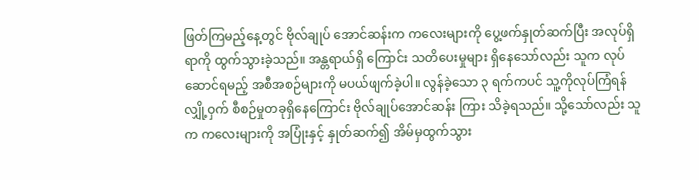ဖြတ်ကြမည့်နေ့တွင် ဗိုလ်ချုပ် အောင်ဆန်းက ကလေးများကို ပွေ့ဖက်နှုတ်ဆက်ပြီး အလုပ်ရှိရာကို ထွက်သွားခဲ့သည်။ အန္တရာယ်ရှိ ကြောင်း သတိပေးမှုများ ရှိနေသော်လည်း သူက လုပ်ဆောင်ရမည့် အစီအစဉ်များကို မပယ်ဖျက်ခဲ့ပါ။ လွန်ခဲ့သော ၃ ရက်ကပင် သူ့ကိုလုပ်ကြံရန် လျှို့ဝှက် စီစဉ်မှုတခုရှိနေကြောင်း ဗိုလ်ချုပ်အောင်ဆန်း ကြား သိခဲ့ရသည်။ သို့သော်လည်း သူက ကလေးများကို အပြုံးနှင့် နှုတ်ဆက်၍ အိမ်မှထွက်သွား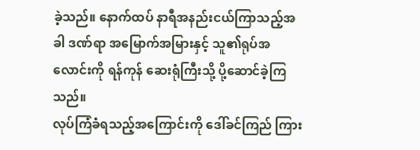ခဲ့သည်။ နောက်ထပ် နာရီအနည်းငယ်ကြာသည့်အခါ ဒဏ်ရာ အမြောက်အမြားနှင့် သူ၏ရုပ်အလောင်းကို ရန်ကုန် ဆေးရုံကြီးသို့ ပို့ဆောင်ခဲ့ကြသည်။
လုပ်ကြံခံရသည့်အကြောင်းကို ဒေါ်ခင်ကြည် ကြား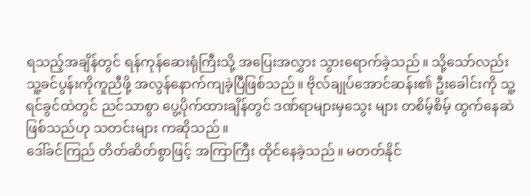ရသည့်အချိန်တွင် ရန်ကုန်ဆေးရုံကြီးသို့ အပြေးအလွှား သွားရောက်ခဲ့သည်။ သို့သော်လည်း သူ့ခင်ပွန်းကိုကူညီဖို့ အလွန်နောက်ကျခဲ့ပြီဖြစ်သည်။ ဗိုလ်ချုပ်အောင်ဆန်း၏ ဦးခေါင်းကို သူ့ရင်ခွင်ထဲတွင် ညင်သာစွာ ပွေ့ပိုက်ထားချိန်တွင် ဒဏ်ရာများမှသွေး များ တစိမ့်စိမ့် ထွက်နေဆဲဖြစ်သည်ဟု သတင်းများ ကဆိုသည်။
ဒေါ်ခင်ကြည် တိတ်ဆိတ်စွာဖြင့် အကြာကြီး ထိုင်နေခဲ့သည်။ မတတ်နိုင်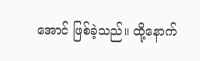အောင် ဖြစ်ခဲ့သည်။ ထို့နောက်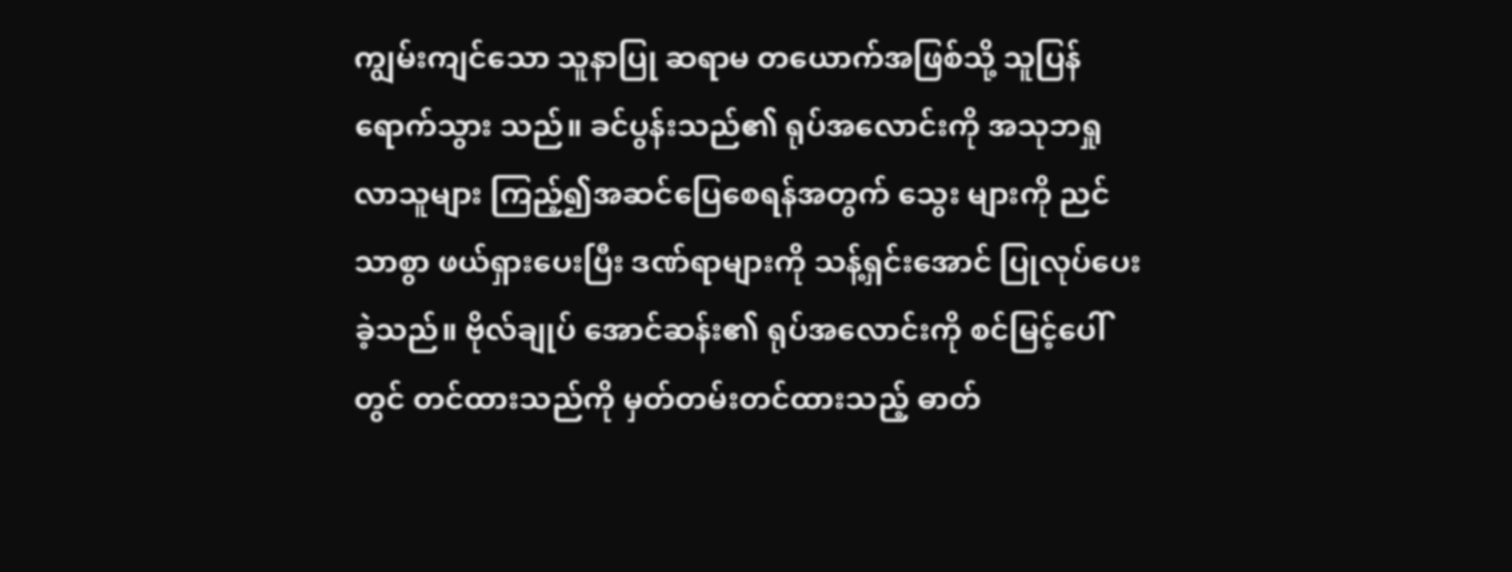ကျွမ်းကျင်သော သူနာပြု ဆရာမ တယောက်အဖြစ်သို့ သူပြန်ရောက်သွား သည်။ ခင်ပွန်းသည်၏ ရုပ်အလောင်းကို အသုဘရှု လာသူများ ကြည့်၍အဆင်ပြေစေရန်အတွက် သွေး များကို ညင်သာစွာ ဖယ်ရှားပေးပြီး ဒဏ်ရာများကို သန့်ရှင်းအောင် ပြုလုပ်ပေးခဲ့သည်။ ဗိုလ်ချုပ် အောင်ဆန်း၏ ရုပ်အလောင်းကို စင်မြင့်ပေါ်တွင် တင်ထားသည်ကို မှတ်တမ်းတင်ထားသည့် ဓာတ်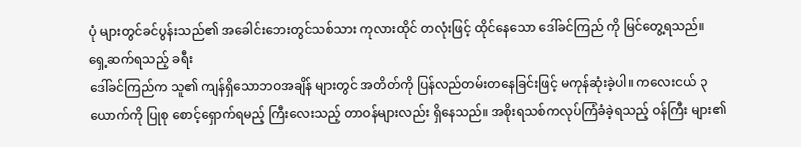ပုံ များတွင်ခင်ပွန်းသည်၏ အခေါင်းဘေးတွင်သစ်သား ကုလားထိုင် တလုံးဖြင့် ထိုင်နေသော ဒေါ်ခင်ကြည် ကို မြင်တွေ့ရသည်။
ရှေ့ဆက်ရသည့် ခရီး
ဒေါ်ခင်ကြည်က သူ၏ ကျန်ရှိသောဘဝအချိန် များတွင် အတိတ်ကို ပြန်လည်တမ်းတနေခြင်းဖြင့် မကုန်ဆုံးခဲ့ပါ။ ကလေးငယ် ၃ ယောက်ကို ပြုစု စောင့်ရှောက်ရမည့် ကြီးလေးသည့် တာဝန်များလည်း ရှိနေသည်။ အစိုးရသစ်ကလုပ်ကြံခံခဲ့ရသည့် ဝန်ကြီး များ၏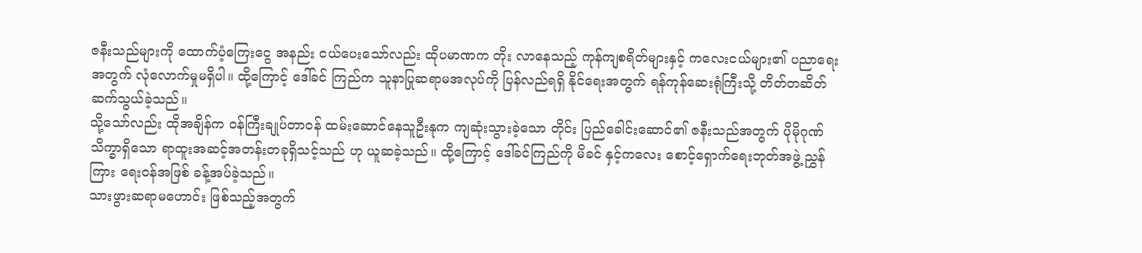ဇနီးသည်များကို ထောက်ပံ့ကြေးငွေ အနည်း ငယ်ပေးသော်လည်း ထိုပမာဏက တိုး လာနေသည့် ကုန်ကျစရိတ်များနှင့် ကလေးငယ်များ၏ ပညာရေး အတွက် လုံလောက်မှုမရှိပါ။ ထို့ကြောင့် ဒေါ်ခင် ကြည်က သူနာပြုဆရာမအလုပ်ကို ပြန်လည်ရရှိ နိုင်ရေးအတွက် ရန်ကုန်ဆေးရုံကြီးသို့ တိတ်တဆိတ် ဆက်သွယ်ခဲ့သည်။
သို့သော်လည်း ထိုအချိန်က ဝန်ကြီးချုပ်တာဝန် ထမ်းဆောင်နေသူဦးနုက ကျဆုံးသွားခဲ့သော တိုင်း ပြည်ခေါင်းဆောင်၏ ဇနီးသည်အတွက် ပိုမိုဂုဏ် သိက္ခာရှိသော ရာထူးအဆင့်အတန်းတခုရှိသင့်သည် ဟု ယူဆခဲ့သည်။ ထို့ကြောင့် ဒေါ်ခင်ကြည်ကို မိခင် နှင့်ကလေး စောင့်ရှောက်ရေးဘုတ်အဖွဲ့ ညွှန်ကြား ရေးဝန်အဖြစ် ခန့်အပ်ခဲ့သည်။
သားဖွားဆရာမဟောင်း ဖြစ်သည့်အတွက်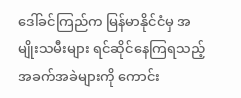ဒေါ်ခင်ကြည်က မြန်မာနိုင်ငံမှ အမျိုးသမီးများ ရင်ဆိုင်နေကြရသည့် အခက်အခဲများကို ကောင်း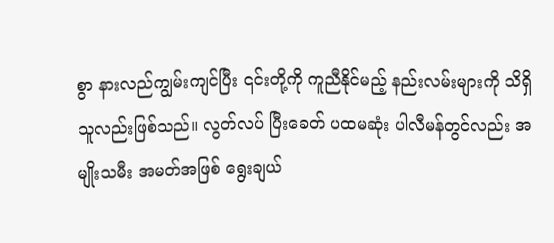စွာ နားလည်ကျွမ်းကျင်ပြီး ၎င်းတို့ကို ကူညီနိုင်မည့် နည်းလမ်းများကို သိရှိသူလည်းဖြစ်သည်။ လွတ်လပ် ပြီးခေတ် ပထမဆုံး ပါလီမန်တွင်လည်း အမျိုးသမီး အမတ်အဖြစ် ရွေးချယ်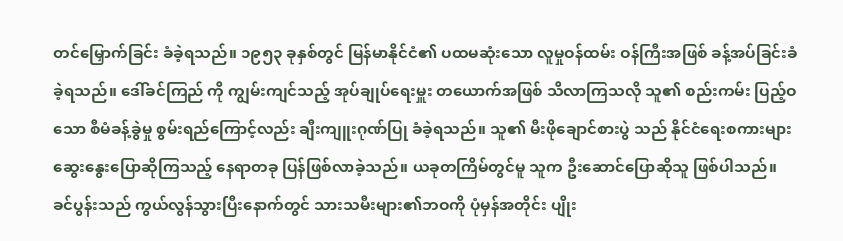တင်မြှောက်ခြင်း ခံခဲ့ရသည်။ ၁၉၅၃ ခုနှစ်တွင် မြန်မာနိုင်ငံ၏ ပထမဆုံးသော လူမှုဝန်ထမ်း ဝန်ကြီးအဖြစ် ခန့်အပ်ခြင်းခံခဲ့ရသည်။ ဒေါ်ခင်ကြည် ကို ကျွမ်းကျင်သည့် အုပ်ချုပ်ရေးမှူး တယောက်အဖြစ် သိလာကြသလို သူ၏ စည်းကမ်း ပြည့်ဝသော စီမံခန့်ခွဲမှု စွမ်းရည်ကြောင့်လည်း ချီးကျူးဂုဏ်ပြု ခံခဲ့ရသည်။ သူ၏ မီးဖိုချောင်စားပွဲ သည် နိုင်ငံရေးစကားများ ဆွေးနွေးပြောဆိုကြသည့် နေရာတခု ပြန်ဖြစ်လာခဲ့သည်။ ယခုတကြိမ်တွင်မူ သူက ဦးဆောင်ပြောဆိုသူ ဖြစ်ပါသည်။
ခင်ပွန်းသည် ကွယ်လွန်သွားပြီးနောက်တွင် သားသမီးများ၏ဘဝကို ပုံမှန်အတိုင်း ပျိုး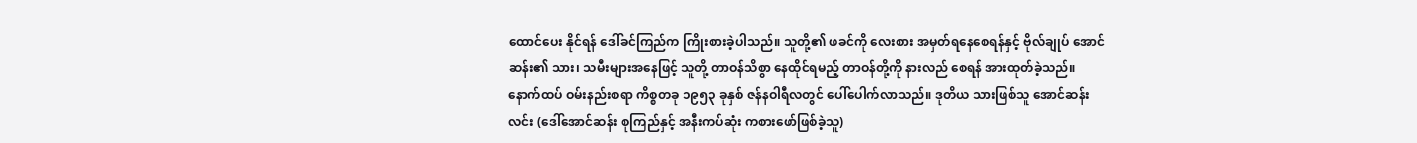ထောင်ပေး နိုင်ရန် ဒေါ်ခင်ကြည်က ကြိုးစားခဲ့ပါသည်။ သူတို့၏ ဖခင်ကို လေးစား အမှတ်ရနေစေရန်နှင့် ဗိုလ်ချုပ် အောင်ဆန်း၏ သား၊ သမီးများအနေဖြင့် သူတို့ တာဝန်သိစွာ နေထိုင်ရမည့် တာဝန်တို့ကို နားလည် စေရန် အားထုတ်ခဲ့သည်။
နောက်ထပ် ဝမ်းနည်းစရာ ကိစ္စတခု ၁၉၅၃ ခုနှစ် ဇန်နဝါရီလတွင် ပေါ်ပေါက်လာသည်။ ဒုတိယ သားဖြစ်သူ အောင်ဆန်းလင်း (ဒေါ်အောင်ဆန်း စုကြည်နှင့် အနီးကပ်ဆုံး ကစားဖော်ဖြစ်ခဲ့သူ)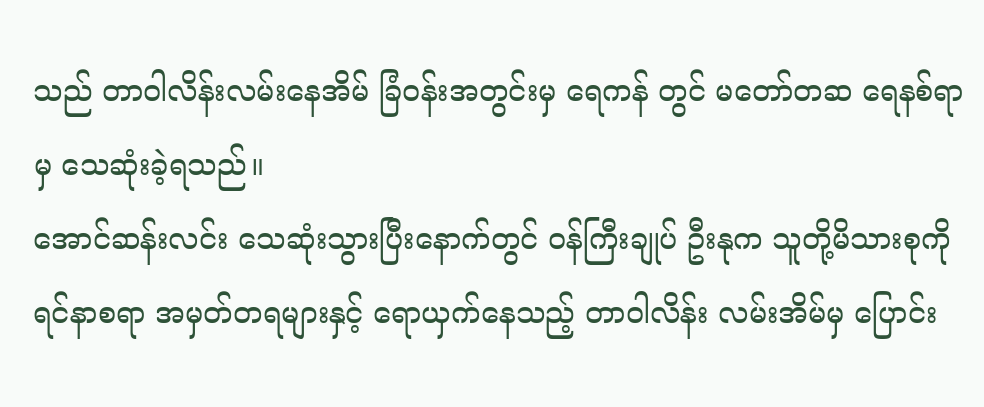သည် တာဝါလိန်းလမ်းနေအိမ် ခြံဝန်းအတွင်းမှ ရေကန် တွင် မတော်တဆ ရေနစ်ရာမှ သေဆုံးခဲ့ရသည်။
အောင်ဆန်းလင်း သေဆုံးသွားပြီးနောက်တွင် ဝန်ကြီးချုပ် ဦးနုက သူတို့မိသားစုကို ရင်နာစရာ အမှတ်တရများနှင့် ရောယှက်နေသည့် တာဝါလိန်း လမ်းအိမ်မှ ပြောင်း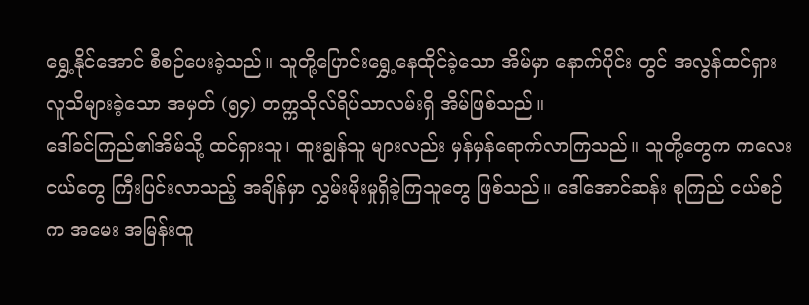ရွှေ့နိုင်အောင် စီစဉ်ပေးခဲ့သည်။ သူတို့ပြောင်းရွှေ့နေထိုင်ခဲ့သော အိမ်မှာ နောက်ပိုင်း တွင် အလွန်ထင်ရှား လူသိများခဲ့သော အမှတ် (၅၄) တက္ကသိုလ်ရိပ်သာလမ်းရှိ အိမ်ဖြစ်သည်။
ဒေါ်ခင်ကြည်၏အိမ်သို့ ထင်ရှားသူ၊ ထူးချွန်သူ များလည်း မှန်မှန်ရောက်လာကြသည်။ သူတို့တွေက ကလေးငယ်တွေ ကြီးပြင်းလာသည့် အချိန်မှာ လွှမ်းမိုးမှုရှိခဲ့ကြသူတွေ ဖြစ်သည်။ ဒေါ်အောင်ဆန်း စုကြည် ငယ်စဉ်က အမေး အမြန်းထူ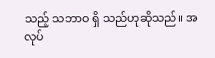သည့် သဘာဝ ရှိ သည်ဟုဆိုသည်။ အလုပ်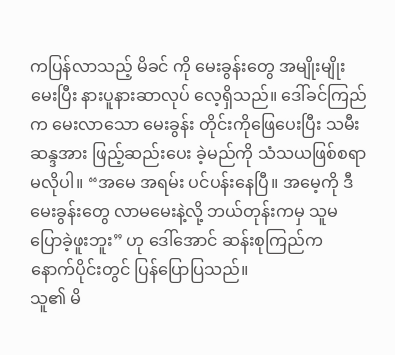ကပြန်လာသည့် မိခင် ကို မေးခွန်းတွေ အမျိုးမျိုးမေးပြီး နားပူနားဆာလုပ် လေ့ရှိသည်။ ဒေါ်ခင်ကြည်က မေးလာသော မေးခွန်း တိုင်းကိုဖြေပေးပြီး သမီးဆန္ဒအား ဖြည့်ဆည်းပေး ခဲ့မည်ကို သံသယဖြစ်စရာ မလိုပါ။ “အမေ အရမ်း ပင်ပန်းနေပြီ။ အမေ့ကို ဒီမေးခွန်းတွေ လာမမေးနဲ့လို့ ဘယ်တုန်းကမှ သူမပြောခဲ့ဖူးဘူး” ဟု ဒေါ်အောင် ဆန်းစုကြည်က နောက်ပိုင်းတွင် ပြန်ပြောပြသည်။
သူ၏ မိ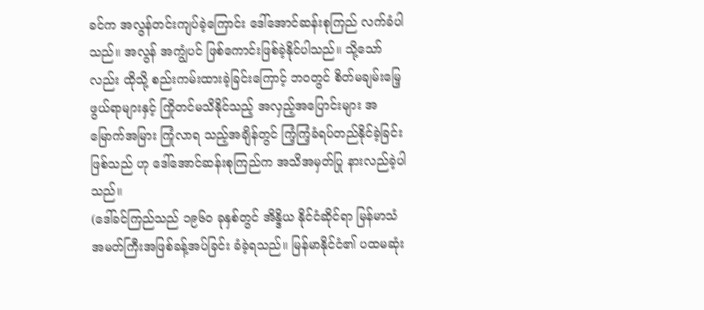ခင်က အလွန်တင်းကျပ်ခဲ့ကြောင်း ဒေါ်အောင်ဆန်းစုကြည် လက်ခံပါသည်။ အလွန် အကျွံပင် ဖြစ်ကောင်းဖြစ်ခဲ့နိုင်ပါသည်။ သို့သော် လည်း ထိုသို့ စည်းကမ်းထားခဲ့ခြင်းကြောင့် ဘဝတွင် စိတ်မချမ်းမြေ့ဖွယ်ရာများနှင့် ကြိုတင်မသိနိုင်သည့် အလှည့်အပြောင်းများ အမြောက်အမြား ကြုံလာရ သည့်အချိန်တွင် ကြံ့ကြံ့ခံရပ်တည်နိုင်ခဲ့ခြင်းဖြစ်သည် ဟု ဒေါ်အောင်ဆန်းစုကြည်က အသိအမှတ်ပြု နားလည်ခဲ့ပါသည်။
(ဒေါ်ခင်ကြည်သည် ၁၉၆၀ ခုနှစ်တွင် အိန္ဒိယ နိုင်ငံဆိုင်ရာ မြန်မာသံအမတ်ကြီးအဖြစ်ခန့်အပ်ခြင်း ခံခဲ့ရသည်။ မြန်မာနိုင်ငံ၏ ပထမဆုံး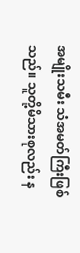အမျိုးသမီး သံအမတ်ကြီးဖြစ်သည်။ သူတို့မိသားစုလည်း န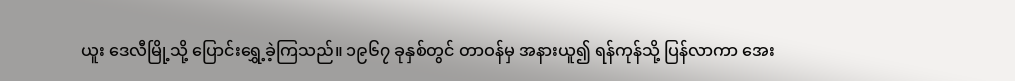ယူး ဒေလီမြို့သို့ ပြောင်းရွှေ့ခဲ့ကြသည်။ ၁၉၆၇ ခုနှစ်တွင် တာဝန်မှ အနားယူ၍ ရန်ကုန်သို့ ပြန်လာကာ အေး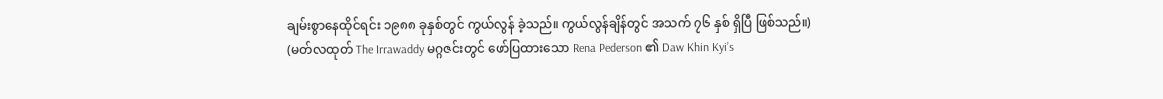ချမ်းစွာနေထိုင်ရင်း ၁၉၈၈ ခုနှစ်တွင် ကွယ်လွန် ခဲ့သည်။ ကွယ်လွန်ချိန်တွင် အသက် ၇၆ နှစ် ရှိပြီ ဖြစ်သည်။)
(မတ်လထုတ် The Irrawaddy မဂ္ဂဇင်းတွင် ဖော်ပြထားသော Rena Pederson ၏ Daw Khin Kyi’s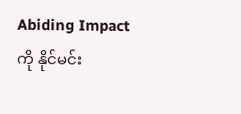Abiding Impact ကို နိုင်မင်း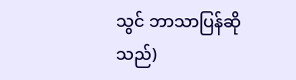သွင် ဘာသာပြန်ဆိုသည်)